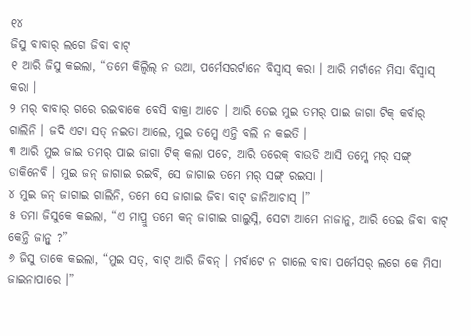୧୪
ଜିସୁ ବାବାର୍ ଲଗେ ଜିବା ବାଟ୍
୧ ଆରି ଜିସୁ କଇଲା, “ତମେ କିଲ୍ବିଲ୍ ନ ଉଆ, ପର୍ମେସରର୍ଟାନେ ବିସ୍ବାସ୍ କରା । ଆରି ମର୍ଟାନେ ମିସା ବିସ୍ବାସ୍ କରା ।
୨ ମର୍ ବାବାର୍ ଗରେ ରଇବାକେ ବେସି ବାକ୍ରା ଆଚେ । ଆରି ତେଇ ମୁଇ ତମର୍ ପାଇ ଜାଗା ଟିକ୍ କର୍ବାର୍ ଗାଲିନି । ଜଦି ଏଟା ସତ୍ ନଇତା ଆଲେ, ମୁଇ ତମ୍କେ ଏନ୍ତି ବଲି ନ କଇତି ।
୩ ଆରି ମୁଇ ଜାଇ ତମର୍ ପାଇ ଜାଗା ଟିକ୍ କଲା ପଚେ, ଆରି ତରେକ୍ ବାଉଡି ଆସି ତମ୍କେ ମର୍ ସଙ୍ଗ୍ ଡାକିନେବି । ମୁଇ ଜନ୍ ଜାଗାଇ ରଇବି, ସେ ଜାଗାଇ ତମେ ମର୍ ସଙ୍ଗ୍ ରଇସା ।
୪ ମୁଇ ଜନ୍ ଜାଗାଇ ଗାଲିନି, ତମେ ସେ ଜାଗାଇ ଜିବା ବାଟ୍ ଜାନିଆଚାସ୍ ।”
୫ ତମା ଜିସୁକେ କଇଲା, “ଏ ମାପ୍ରୁ ତମେ କନ୍ ଜାଗାଇ ଗାଲୁସ୍ନି, ସେଟା ଆମେ ନାଜାନୁ, ଆରି ତେଇ ଜିବା ବାଟ୍ କେନ୍ତି ଜାନ୍ବୁ ?”
୬ ଜିସୁ ତାକେ କଇଲା, “ମୁଇ ସତ୍, ବାଟ୍ ଆରି ଜିବନ୍ । ମର୍ବାଟେ ନ ଗାଲେ ବାବା ପର୍ମେସର୍ ଲଗେ କେ ମିସା ଜାଇନାପାରେ ।”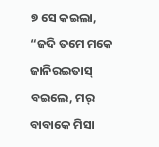୭ ସେ କଇଲା, “ଜଦି ତମେ ମକେ ଜାନିରଇତାସ୍ ବଇଲେ, ମର୍ ବାବାକେ ମିସା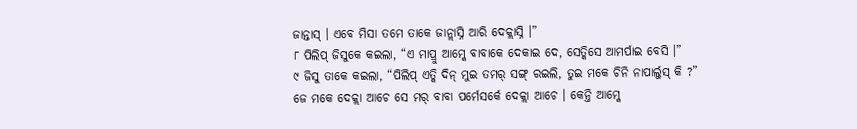ଜାନ୍ତାସ୍ । ଏବେ ମିସା ତମେ ତାକେ ଜାନ୍ଲାସ୍ନି ଆରି ଦେକ୍ଲାସ୍ନି ।”
୮ ପିଲିପ୍ ଜିସୁକେ କଇଲା, “ଏ ମାପ୍ରୁ ଆମ୍କେ ବାବାକେ ଦେକାଇ ଦେ, ସେତ୍କିସେ ଆମର୍ପାଇ ବେସି ।”
୯ ଜିସୁ ତାକେ କଇଲା, “ପିଲିପ୍ ଏତ୍କି ଦିନ୍ ମୁଇ ତମର୍ ସଙ୍ଗ୍ ରଇଲି, ତୁଇ ମକେ ଚିନି ନାପାର୍ଲୁସ୍ କି ?” ଜେ ମକେ ଦେକ୍ଲା ଆଚେ ସେ ମର୍ ବାବା ପର୍ମେସର୍କେ ଦେକ୍ଲା ଆଚେ । କେନ୍ତି ଆମ୍କେ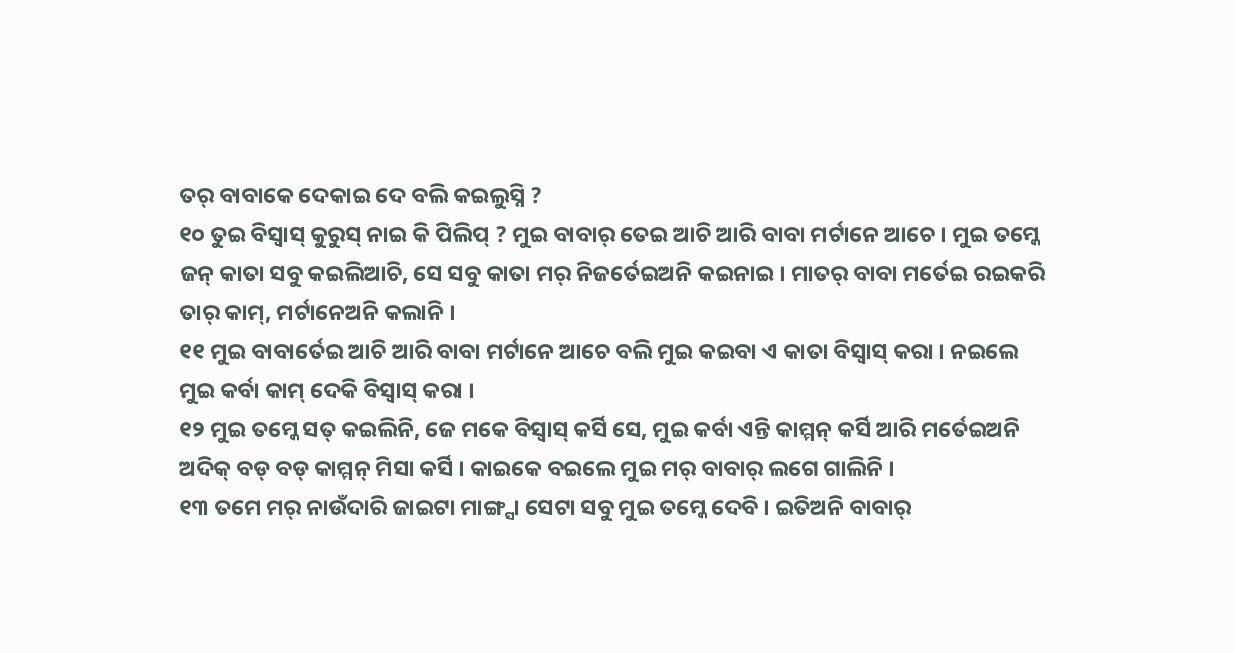ତର୍ ବାବାକେ ଦେକାଇ ଦେ ବଲି କଇଲୁସ୍ନି ?
୧୦ ତୁଇ ବିସ୍ବାସ୍ କୁରୁସ୍ ନାଇ କି ପିଲିପ୍ ? ମୁଇ ବାବାର୍ ତେଇ ଆଚି ଆରି ବାବା ମର୍ଟାନେ ଆଚେ । ମୁଇ ତମ୍କେ ଜନ୍ କାତା ସବୁ କଇଲିଆଚି, ସେ ସବୁ କାତା ମର୍ ନିଜର୍ତେଇଅନି କଇନାଇ । ମାତର୍ ବାବା ମର୍ତେଇ ରଇକରି ତାର୍ କାମ୍, ମର୍ଟାନେଅନି କଲାନି ।
୧୧ ମୁଇ ବାବାର୍ତେଇ ଆଚି ଆରି ବାବା ମର୍ଟାନେ ଆଚେ ବଲି ମୁଇ କଇବା ଏ କାତା ବିସ୍ବାସ୍ କରା । ନଇଲେ ମୁଇ କର୍ବା କାମ୍ ଦେକି ବିସ୍ବାସ୍ କରା ।
୧୨ ମୁଇ ତମ୍କେ ସତ୍ କଇଲିନି, ଜେ ମକେ ବିସ୍ବାସ୍ କର୍ସି ସେ, ମୁଇ କର୍ବା ଏନ୍ତି କାମ୍ମନ୍ କର୍ସି ଆରି ମର୍ତେଇଅନି ଅଦିକ୍ ବଡ୍ ବଡ୍ କାମ୍ମନ୍ ମିସା କର୍ସି । କାଇକେ ବଇଲେ ମୁଇ ମର୍ ବାବାର୍ ଲଗେ ଗାଲିନି ।
୧୩ ତମେ ମର୍ ନାଉଁଦାରି ଜାଇଟା ମାଙ୍ଗ୍ସା ସେଟା ସବୁ ମୁଇ ତମ୍କେ ଦେବି । ଇତିଅନି ବାବାର୍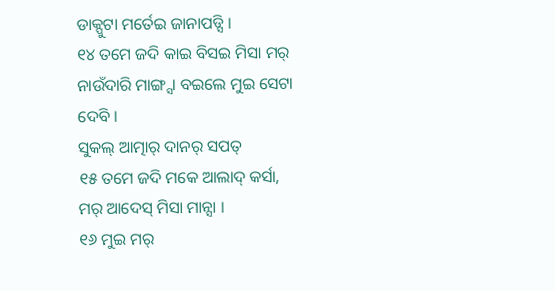ଡାକ୍ପୁଟା ମର୍ତେଇ ଜାନାପଡ୍ସି ।
୧୪ ତମେ ଜଦି କାଇ ବିସଇ ମିସା ମର୍ ନାଉଁଦାରି ମାଙ୍ଗ୍ସା ବଇଲେ ମୁଇ ସେଟା ଦେବି ।
ସୁକଲ୍ ଆତ୍ମାର୍ ଦାନର୍ ସପତ୍
୧୫ ତମେ ଜଦି ମକେ ଆଲାଦ୍ କର୍ସା, ମର୍ ଆଦେସ୍ ମିସା ମାନ୍ସା ।
୧୬ ମୁଇ ମର୍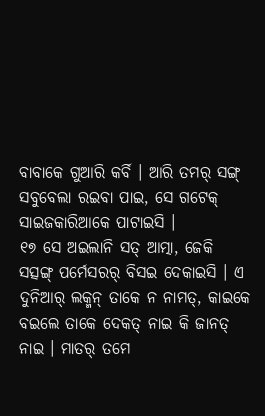ବାବାକେ ଗୁଆରି କର୍ବି । ଆରି ତମର୍ ସଙ୍ଗ୍ ସବୁବେଲା ରଇବା ପାଇ, ସେ ଗଟେକ୍ ସାଇଜକାରିଆକେ ପାଟାଇସି ।
୧୭ ସେ ଅଇଲାନି ସତ୍ ଆତ୍ମା, ଜେକି ସତ୍ସଙ୍ଗ୍ ପର୍ମେସରର୍ ବିସଇ ଦେକାଇସି । ଏ ଦୁନିଆର୍ ଲକ୍ମନ୍ ତାକେ ନ ନାମତ୍, କାଇକେ ବଇଲେ ତାକେ ଦେକତ୍ ନାଇ କି ଜାନତ୍ ନାଇ । ମାତର୍ ତମେ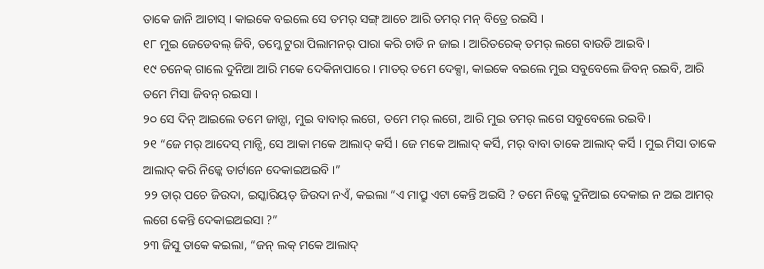ତାକେ ଜାନି ଆଚାସ୍ । କାଇକେ ବଇଲେ ସେ ତମର୍ ସଙ୍ଗ୍ ଆଚେ ଆରି ତମର୍ ମନ୍ ବିତ୍ରେ ରଇସି ।
୧୮ ମୁଇ ଜେଡେବଲ୍ ଜିବି, ତମ୍କେ ଟୁରା ପିଲାମନର୍ ପାରା କରି ଚାଡି ନ ଜାଇ । ଆରିତରେକ୍ ତମର୍ ଲଗେ ବାଉଡି ଆଇବି ।
୧୯ ଚନେକ୍ ଗାଲେ ଦୁନିଆ ଆରି ମକେ ଦେକିନାପାରେ । ମାତର୍ ତମେ ଦେକ୍ସା, କାଇକେ ବଇଲେ ମୁଇ ସବୁବେଲେ ଜିବନ୍ ରଇବି, ଆରି ତମେ ମିସା ଜିବନ୍ ରଇସା ।
୨୦ ସେ ଦିନ୍ ଆଇଲେ ତମେ ଜାନ୍ସା, ମୁଇ ବାବାର୍ ଲଗେ, ତମେ ମର୍ ଲଗେ, ଆରି ମୁଇ ତମର୍ ଲଗେ ସବୁବେଲେ ରଇବି ।
୨୧ “ଜେ ମର୍ ଆଦେସ୍ ମାନ୍ସି, ସେ ଆକା ମକେ ଆଲାଦ୍ କର୍ସି । ଜେ ମକେ ଆଲାଦ୍ କର୍ସି, ମର୍ ବାବା ତାକେ ଆଲାଦ୍ କର୍ସି । ମୁଇ ମିସା ତାକେ ଆଲାଦ୍ କରି ନିଜ୍କେ ତାର୍ଟାନେ ଦେକାଇଅଇବି ।”
୨୨ ତାର୍ ପଚେ ଜିଉଦା, ଇସ୍କାରିୟତ୍ ଜିଉଦା ନଏଁ, କଇଲା “ଏ ମାପ୍ରୁ ଏଟା କେନ୍ତି ଅଇସି ? ତମେ ନିଜ୍କେ ଦୁନିଆଇ ଦେକାଇ ନ ଅଇ ଆମର୍ ଲଗେ କେନ୍ତି ଦେକାଇଅଇସା ?”
୨୩ ଜିସୁ ତାକେ କଇଲା, “ଜନ୍ ଲକ୍ ମକେ ଆଲାଦ୍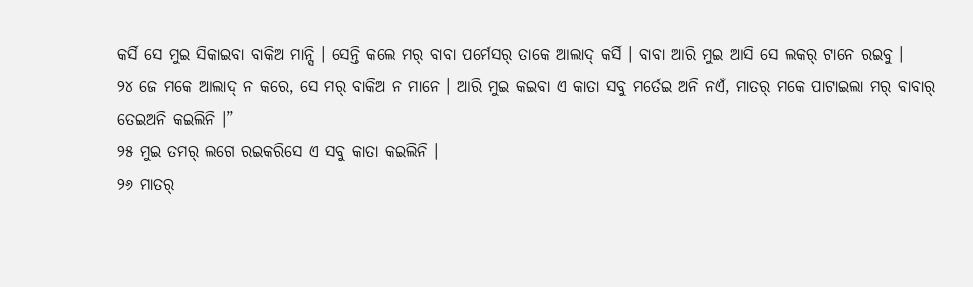କର୍ସି ସେ ମୁଇ ସିକାଇବା ବାକିଅ ମାନ୍ସି । ସେନ୍ତି କଲେ ମର୍ ବାବା ପର୍ମେସର୍ ତାକେ ଆଲାଦ୍ କର୍ସି । ବାବା ଆରି ମୁଇ ଆସି ସେ ଲକର୍ ଟାନେ ରଇବୁ ।
୨୪ ଜେ ମକେ ଆଲାଦ୍ ନ କରେ, ସେ ମର୍ ବାକିଅ ନ ମାନେ । ଆରି ମୁଇ କଇବା ଏ କାତା ସବୁ ମର୍ତେଇ ଅନି ନଏଁ, ମାତର୍ ମକେ ପାଟାଇଲା ମର୍ ବାବାର୍ ତେଇଅନି କଇଲିନି ।”
୨୫ ମୁଇ ତମର୍ ଲଗେ ରଇକରିସେ ଏ ସବୁ କାତା କଇଲିନି ।
୨୬ ମାତର୍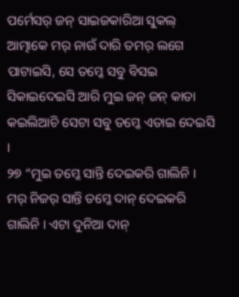ପର୍ମେସର୍ ଜନ୍ ସାଇଜକାରିଆ ସୁକଲ୍ ଆତ୍ମାକେ ମର୍ ନାଉଁ ଦାରି ତମର୍ ଲଗେ ପାଟାଇସି, ସେ ତମ୍କେ ସବୁ ବିସଇ ସିକାଇଦେଇସି ଆରି ମୁଇ ଜନ୍ ଜନ୍ କାତା କଇଲିଆଚି ସେଟା ସବୁ ତମ୍କେ ଏତାଇ ଦେଇସି ।
୨୭ “ମୁଇ ତମ୍କେ ସାନ୍ତି ଦେଇକରି ଗାଲିନି । ମର୍ ନିଜର୍ ସାନ୍ତି ତମ୍କେ ଦାନ୍ ଦେଇକରି ଗାଲିନି । ଏଟା ଦୁନିଆ ଦାନ୍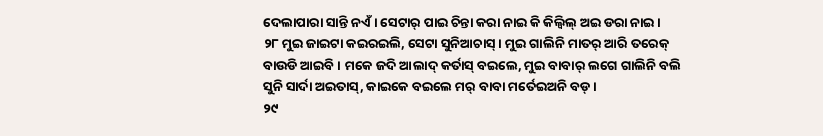ଦେଲାପାରା ସାନ୍ତି ନଏଁ । ସେଟାର୍ ପାଇ ଚିନ୍ତା କରା ନାଇ କି କିଲ୍ବିଲ୍ ଅଇ ଡରା ନାଇ ।
୨୮ ମୁଇ ଜାଇଟା କଇରଇଲି, ସେଟା ସୁନିଆଚାସ୍ । ମୁଇ ଗାଲିନି ମାତର୍ ଆରି ତରେକ୍ ବାଉଡି ଆଇବି । ମକେ ଜଦି ଆଲାଦ୍ କର୍ତାସ୍ ବଇଲେ, ମୁଇ ବାବାର୍ ଲଗେ ଗାଲିନି ବଲି ସୁନି ସାର୍ଦା ଅଇତାସ୍, କାଇକେ ବଇଲେ ମର୍ ବାବା ମର୍ତେଇଅନି ବଡ୍ ।
୨୯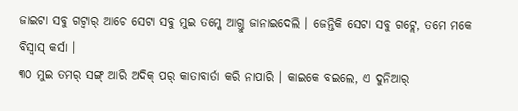ଜାଇଟା ସବୁ ଗଟ୍ବାର୍ ଆଚେ ସେଟା ସବୁ ମୁଇ ତମ୍କେ ଆଗ୍ତୁ ଜାନାଇଦେଲି । ଜେନ୍ତିକି ସେଟା ସବୁ ଗଟ୍ଲେ, ତମେ ମକେ ବିସ୍ବାସ୍ କର୍ସା ।
୩୦ ମୁଇ ତମର୍ ସଙ୍ଗ୍ ଆରି ଅଦିକ୍ ପର୍ କାତାବାର୍ତା କରି ନାପାରି । କାଇକେ ବଇଲେ, ଏ ଦୁନିଆର୍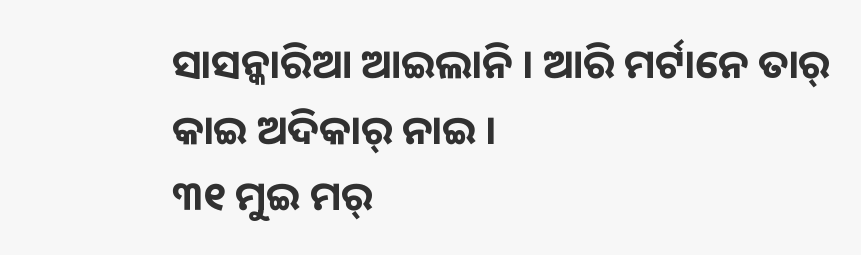ସାସନ୍କାରିଆ ଆଇଲାନି । ଆରି ମର୍ଟାନେ ତାର୍ କାଇ ଅଦିକାର୍ ନାଇ ।
୩୧ ମୁଇ ମର୍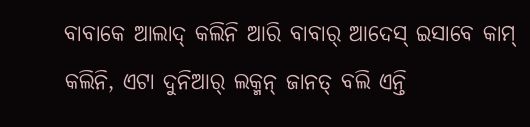ବାବାକେ ଆଲାଦ୍ କଲିନି ଆରି ବାବାର୍ ଆଦେସ୍ ଇସାବେ କାମ୍ କଲିନି, ଏଟା ଦୁନିଆର୍ ଲକ୍ମନ୍ ଜାନତ୍ ବଲି ଏନ୍ତି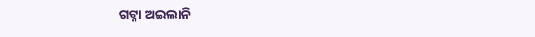ଗଟ୍ନା ଅଇଲାନି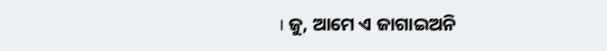। ଜୁ, ଆମେ ଏ ଜାଗାଇଅନି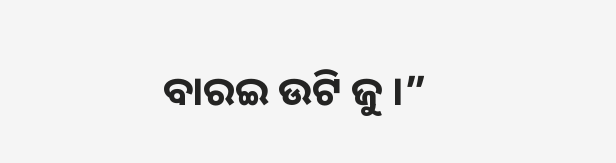ବାରଇ ଉଟି ଜୁ ।”